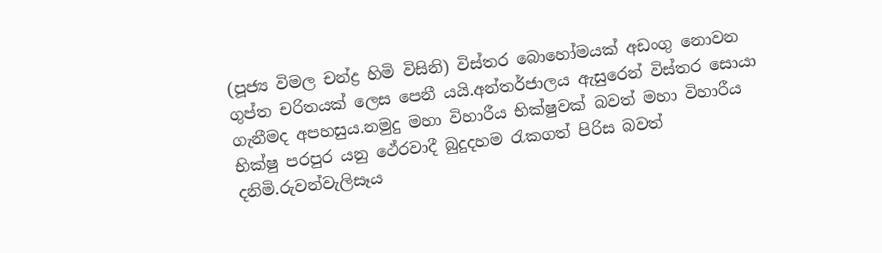(පූජ්‍ය විමල චන්ද්‍ර හිමි විසිනි) විස්තර බොහෝමයක් අඩංගු නොවන ගුප්ත චරිතයක් ලෙස පෙනී යයි.අන්තර්ජාලය ඇසුරෙන් විස්තර සොයා ගැනීමද අපහසුය.නමුදු මහා විහාරීය භික්ෂුවක් බවත් මහා විහාරීය භික්ෂු පරපුර යනු ථේරවාදී බුදුදහම රැකගත් පිරිස බවත් දනිමි.රුවන්වැලිසෑය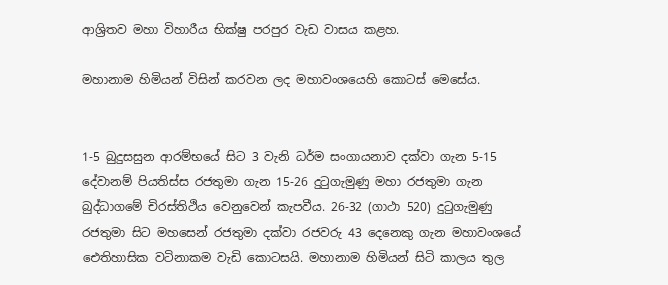ආශ්‍රිතව මහා විහාරීය භික්ෂු පරපුර වැඩ වාසය කළහ.

මහානාම හිමියන් විසින් කරවන ලද මහාවංශයෙහි කොටස් මෙසේය.


1-5 බුදුසසුන ආරම්භයේ සිට 3 වැනි ධර්ම සංගායනාව දක්වා ගැන 5-15 දේවානම් පියතිස්ස රජතුමා ගැන 15-26 දුටුගැමුණු මහා රජතුමා ගැන බුද්ධාගමේ චිරස්තිථිය වෙනුවෙන් කැපවීය. 26-32 (ගාථා 520) දුටුගැමුණු රජතුමා සිට මහසෙන් රජතුමා දක්වා රජවරු 43 දෙනෙකු ගැන මහාවංශයේ ඓතිහාසික වටිනාකම වැඩි කොටසයි. මහානාම හිමියන් සිටි කාලය තුල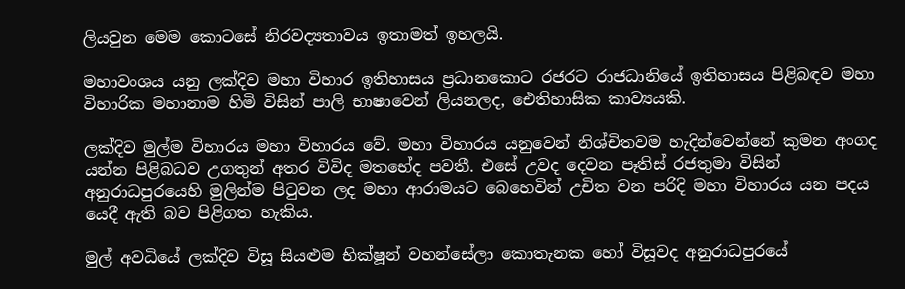ලියවුන මෙම කොටසේ නිරවද්‍යතාවය ඉතාමත් ඉහලයි.

මහාවංශය යනු ලක්දිව මහා විහාර ඉතිහාසය ප්‍රධානකොට රජරට රාජධානියේ ඉතිහාසය පිළිබඳව මහා විහාරික මහානාම හිමි විසින් පාලි භාෂාවෙන් ලියනලද, ඓතිහාසික කාව්‍යයකි.

ලක්දිව මුල්ම විහාරය මහා විහාරය වේ. මහා විහාරය යනුවෙන් නිශ්චිතවම හැදින්වෙන්නේ කුමන අංගද යන්න පිළිබධව උගතුන් අතර විවිද මතභේද පවතී. එසේ උවද දෙවන පෑතිස් රජතුමා විසින් අනුරාධපුරයෙහි මුලින්ම පිටුවන ලද මහා ආරාමයට බෙහෙවින් උචිත වන පරිදි මහා විහාරය යන පදය යෙදී ඇති බව පිළිගත හැකිය.

මුල් අවධියේ ලක්දිව විසූ සියළුම භික්ෂූන් වහන්සේලා කොතැනක හෝ විසූවද අනුරාධපුරයේ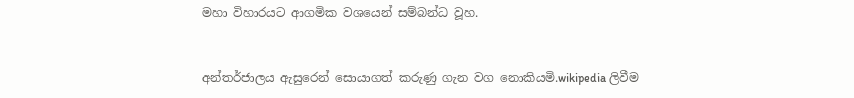මහා විහාරයට ආගමික වශයෙන් සම්බන්ධ වූහ.


අන්තර්ජාලය ඇසුරෙන් සොයාගත් කරුණු ගැන වග නොකියමි.wikipedia ලිවීම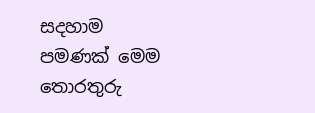සදහාම පමණක් මෙම තොරතුරු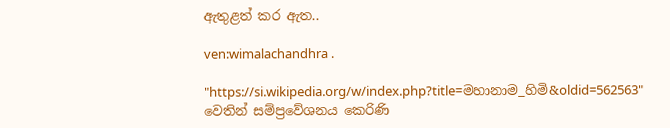ඇතුළත් කර ඇත..

ven:wimalachandhra .

"https://si.wikipedia.org/w/index.php?title=මහානාම_හිමි&oldid=562563" වෙතින් සම්ප්‍රවේශනය කෙරිණි